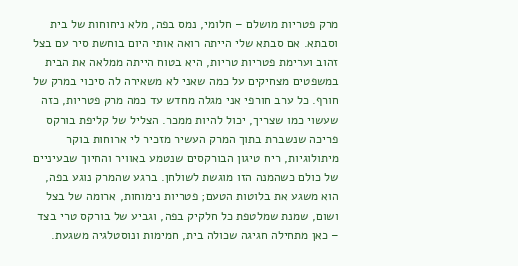מרק פטריות מושלם – חלומי, נמס בפה, מלא ניחוחות של בית וסבתא. אם סבתא שלי הייתה רואה אותי היום בוחשת סיר עם בצל זהוב וערימת פטריות טריות, היא בטוח הייתה ממלאה את הבית במשפטים מצחיקים על כמה שאני לא משאירה לה סיכוי במרק של חורף. כל ערב חורפי אני מגלה מחדש עד כמה מרק פטריות, כזה שעשוי כמו שצריך, יכול להיות ממכר. הצליל של קליפת בורקס פריכה שנשברת בתוך המרק העשיר מזכיר לי ארוחות בוקר מיתולוגיות, ריח טיגון הבורקסים שנטמע באוויר והחיוך שבעיניים של כולם כשהמנה הזו מוגשת לשולחן. ברגע שהמרק נוגע בפה, הוא משגע את בלוטות הטעם; פטריות נימוחות, ארומה של בצל ושום, שמנת שמלטפת כל חלקיק בפה, וגביע של בורקס טרי בצד – כאן מתחילה חגיגה שכולה בית, חמימות ונוסטלגיה משגעת.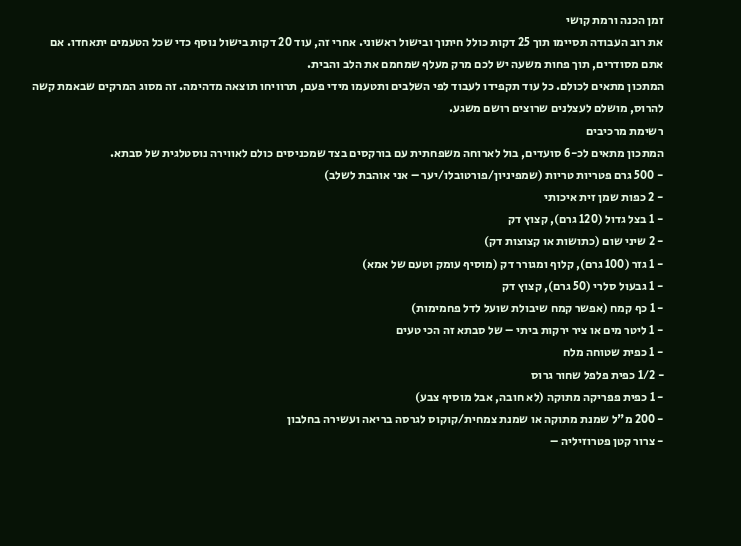זמן הכנה ורמת קושי
את רוב העבודה תסיימו תוך 25 דקות כולל חיתוך ובישול ראשוני. אחרי זה, עוד 20 דקות בישול נוסף כדי שכל הטעמים יתאחדו. אם אתם מסודרים, תוך פחות משעה יש לכם מרק מעלף שמחמם את הלב והבית.
המתכון מתאים לכולם. כל עוד תקפידו לעבוד לפי השלבים ותטעמו מידי פעם, תרוויחו תוצאה מדהימה. זה מסוג המרקים שבאמת קשה להרוס, מושלם לעצלנים שרוצים רושם משגע.
רשימת מרכיבים
המתכון מתאים לכ-6 סועדים, בול לארוחה משפחתית עם בורקסים בצד שמכניסים כולם לאווירה נוסטלגית של סבתא.
- 500 גרם פטריות טריות (שמפיניון/פורטובלו/יער – אני אוהבת לשלב)
- 2 כפות שמן זית איכותי
- 1 בצל גדול (120 גרם), קצוץ דק
- 2 שיני שום (כתושות או קצוצות דק)
- 1 גזר (100 גרם), קלוף ומגורר דק (מוסיף עומק וטעם של אמא)
- 1 גבעול סלרי (50 גרם), קצוץ דק
- 1 כף קמח (אפשר קמח שיבולת שועל לדל פחמימות)
- 1 ליטר מים או ציר ירקות ביתי – של סבתא זה הכי טעים
- 1 כפית שטוחה מלח
- 1/2 כפית פלפל שחור גרוס
- 1 כפית פפריקה מתוקה (לא חובה, אבל מוסיף צבע)
- 200 מ"ל שמנת מתוקה או שמנת צמחית/קוקוס לגרסה בריאה ועשירה בחלבון
- צרור קטן פטרוזיליה –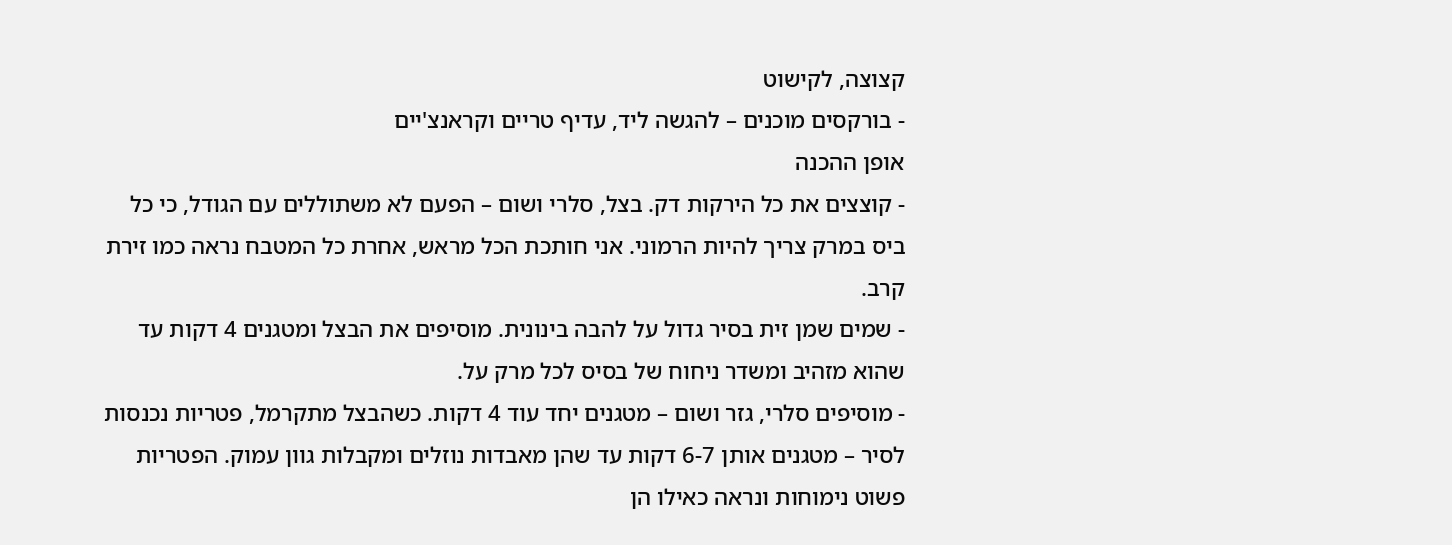קצוצה, לקישוט
- בורקסים מוכנים – להגשה ליד, עדיף טריים וקראנצ'יים
אופן ההכנה
- קוצצים את כל הירקות דק. בצל, סלרי ושום – הפעם לא משתוללים עם הגודל, כי כל ביס במרק צריך להיות הרמוני. אני חותכת הכל מראש, אחרת כל המטבח נראה כמו זירת קרב.
- שמים שמן זית בסיר גדול על להבה בינונית. מוסיפים את הבצל ומטגנים 4 דקות עד שהוא מזהיב ומשדר ניחוח של בסיס לכל מרק על.
- מוסיפים סלרי, גזר ושום – מטגנים יחד עוד 4 דקות. כשהבצל מתקרמל, פטריות נכנסות לסיר – מטגנים אותן 6-7 דקות עד שהן מאבדות נוזלים ומקבלות גוון עמוק. הפטריות פשוט נימוחות ונראה כאילו הן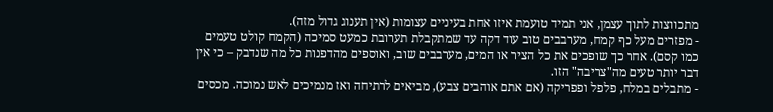מתכווצות לתוך עצמן, אני תמיד טועמת איזו אחת בעיניים עצומות (אין תענוג גדול מזה).
- מפזרים מעל כף קמח, מערבבים טוב עוד דקה עד שמתקבלת תערובת כמעט סמיכה (הקמח קולט טעמים כמו קסם). אחר כך שופכים את כל הציר או המים, מערבבים שוב, ואוספים מהדפנות כל מה שנדבק – כי אין דבר יותר טעים מה"צריבה" הזו.
- מתבלים במלח, פלפל ופפריקה (אם אתם אוהבים צבע), מביאים לרתיחה ואז מנמיכים לאש נמוכה. מכסים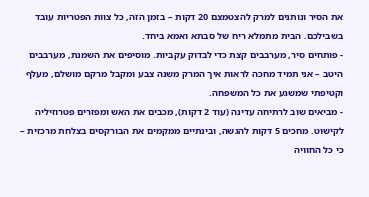את הסיר ונותנים למרק להצטמצם 20 דקות – בזמן הזה, כל צוות הפטריות עובד בשבילכם. הבית מתמלא ריח של סבתא ואמא ביחד.
- פותחים סיר, מערבבים קצת כדי לבדוק עקביות. מוסיפים את השמנת, מערבבים היטב – אני תמיד מחכה לראות איך המרק משנה צבע ומקבל מרקם מושלם, מעלף וקטיפתי שמשגע את כל המשפחה.
- מביאים שוב לרתיחה עדינה (עוד 2 דקות), מכבים את האש ומפזרים פטרוזיליה לקישוט. מחכים 5 דקות להגשה, ובינתיים ממקמים את הבורקסים בצלחת מרכזית – כי כל החוויה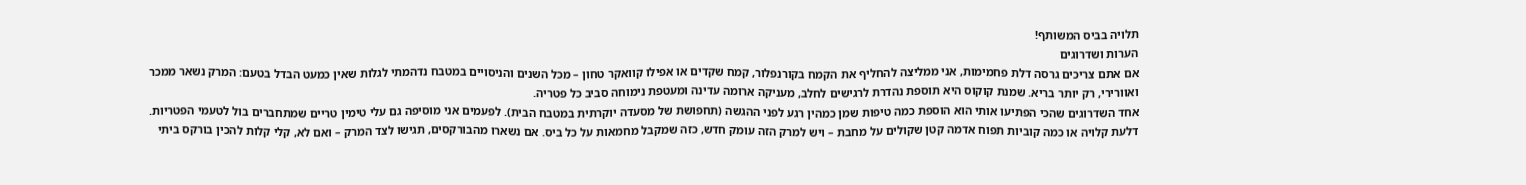תלויה בביס המשותף!
הערות ושדרוגים
אם אתם צריכים גרסה דלת פחמימות, אני ממליצה להחליף את הקמח בקורנפלור, קמח שקדים או אפילו קוואקר טחון – מכל השנים והניסויים במטבח נדהמתי לגלות שאין כמעט הבדל בטעם: המרק נשאר ממכר ואוורירי, רק יותר בריא. שמנת קוקוס היא תוספת נהדרת לרגישים לחלב, מעניקה ארומה עדינה ומעטפת נימוחה סביב כל פטריה.
אחד השדרוגים שהכי הפתיעו אותי הוא הוספת כמה טיפות שמן כמהין רגע לפני ההגשה (תחפושת של מסעדה יוקרתית במטבח הבית). לפעמים אני מוסיפה גם עלי טימין טריים שמתחברים בול לטעמי הפטריות. דלעת קלויה או כמה קוביות תפוח אדמה קטן שקולים על מחבת – ויש למרק הזה עומק חדש, כזה שמקבל מחמאות על כל ביס. אם נשארו מהבורקסים, תגישו לצד המרק – ואם לא, קלי קלות להכין בורקס ביתי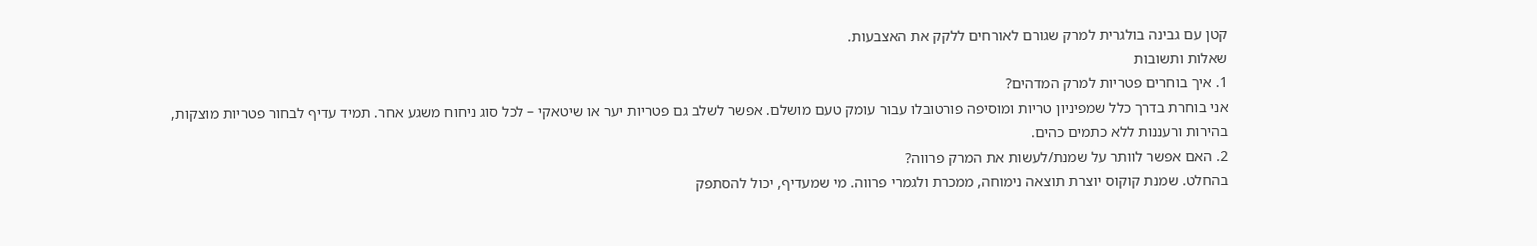קטן עם גבינה בולגרית למרק שגורם לאורחים ללקק את האצבעות.
שאלות ותשובות
1. איך בוחרים פטריות למרק המדהים?
אני בוחרת בדרך כלל שמפיניון טריות ומוסיפה פורטובלו עבור עומק טעם מושלם. אפשר לשלב גם פטריות יער או שיטאקי – לכל סוג ניחוח משגע אחר. תמיד עדיף לבחור פטריות מוצקות, בהירות ורעננות ללא כתמים כהים.
2. האם אפשר לוותר על שמנת/לעשות את המרק פרווה?
בהחלט. שמנת קוקוס יוצרת תוצאה נימוחה, ממכרת ולגמרי פרווה. מי שמעדיף, יכול להסתפק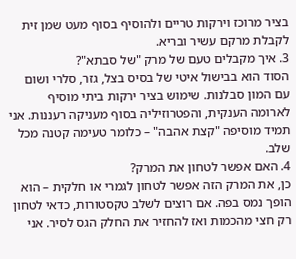בציר מרוכז וירקות טריים ולהוסיף בסוף מעט שמן זית לקבלת מרקם עשיר ובריא.
3. איך מקבלים טעם של מרק "של סבתא"?
הסוד הוא בבישול איטי של בסיס בצל, גזר, סלרי ושום עם המון סבלנות. שימוש בציר ירקות ביתי מוסיף לארומה הענקית, והפטרוזיליה בסוף מעניקה רעננות. אני תמיד מוסיפה "קצת אהבה" – כלומר טעימה קטנה מכל שלב.
4. האם אפשר לטחון את המרק?
כן, את המרק הזה אפשר לטחון לגמרי או חלקית – הוא הופך נמס בפה. אם רוצים לשלב טקסטורות, כדאי לטחון רק חצי מהכמות ואז להחזיר את החלק הגס לסיר. אני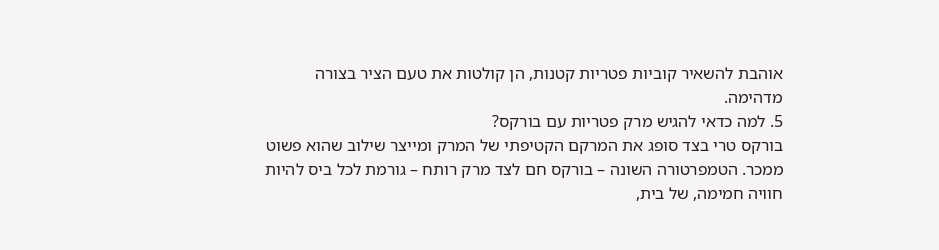אוהבת להשאיר קוביות פטריות קטנות, הן קולטות את טעם הציר בצורה מדהימה.
5. למה כדאי להגיש מרק פטריות עם בורקס?
בורקס טרי בצד סופג את המרקם הקטיפתי של המרק ומייצר שילוב שהוא פשוט ממכר. הטמפרטורה השונה – בורקס חם לצד מרק רותח – גורמת לכל ביס להיות חוויה חמימה, של בית,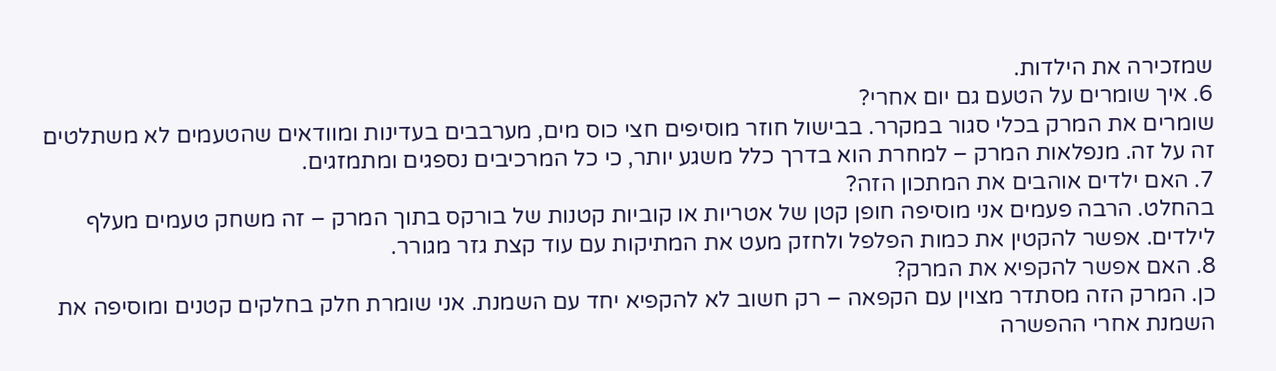שמזכירה את הילדות.
6. איך שומרים על הטעם גם יום אחרי?
שומרים את המרק בכלי סגור במקרר. בבישול חוזר מוסיפים חצי כוס מים, מערבבים בעדינות ומוודאים שהטעמים לא משתלטים זה על זה. מנפלאות המרק – למחרת הוא בדרך כלל משגע יותר, כי כל המרכיבים נספגים ומתמזגים.
7. האם ילדים אוהבים את המתכון הזה?
בהחלט. הרבה פעמים אני מוסיפה חופן קטן של אטריות או קוביות קטנות של בורקס בתוך המרק – זה משחק טעמים מעלף לילדים. אפשר להקטין את כמות הפלפל ולחזק מעט את המתיקות עם עוד קצת גזר מגורר.
8. האם אפשר להקפיא את המרק?
כן. המרק הזה מסתדר מצוין עם הקפאה – רק חשוב לא להקפיא יחד עם השמנת. אני שומרת חלק בחלקים קטנים ומוסיפה את השמנת אחרי ההפשרה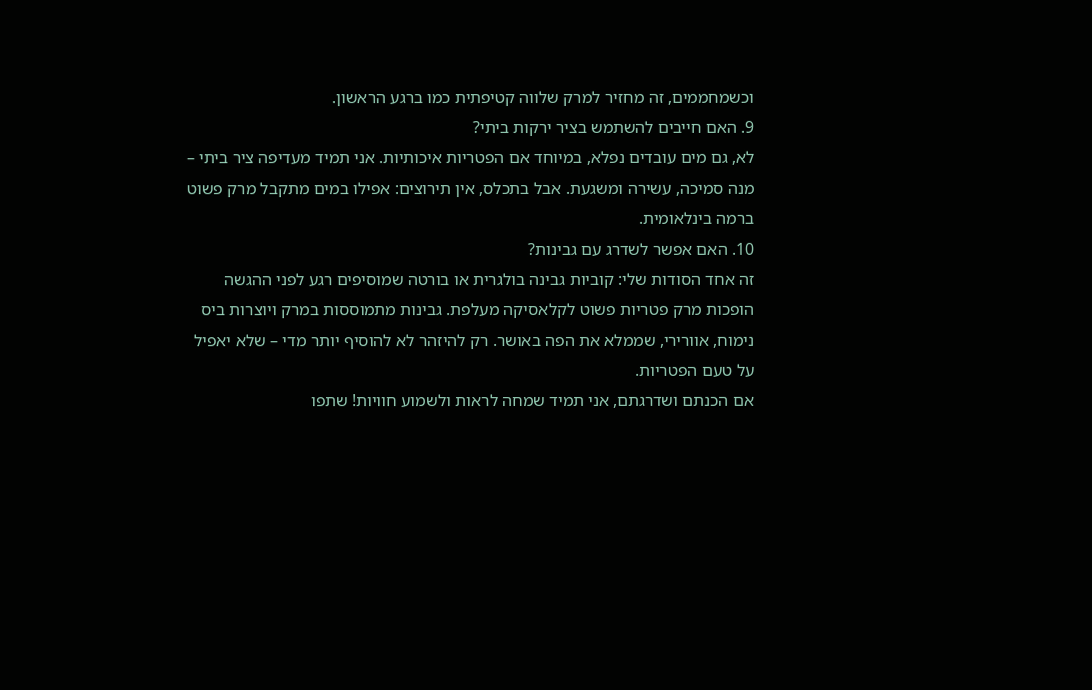וכשמחממים, זה מחזיר למרק שלווה קטיפתית כמו ברגע הראשון.
9. האם חייבים להשתמש בציר ירקות ביתי?
לא, גם מים עובדים נפלא, במיוחד אם הפטריות איכותיות. אני תמיד מעדיפה ציר ביתי – מנה סמיכה, עשירה ומשגעת. אבל בתכלס, אין תירוצים: אפילו במים מתקבל מרק פשוט ברמה בינלאומית.
10. האם אפשר לשדרג עם גבינות?
זה אחד הסודות שלי: קוביות גבינה בולגרית או בורטה שמוסיפים רגע לפני ההגשה הופכות מרק פטריות פשוט לקלאסיקה מעלפת. גבינות מתמוססות במרק ויוצרות ביס נימוח, אוורירי, שממלא את הפה באושר. רק להיזהר לא להוסיף יותר מדי – שלא יאפיל על טעם הפטריות.
אם הכנתם ושדרגתם, אני תמיד שמחה לראות ולשמוע חוויות! שתפו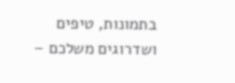בתמונות, טיפים ושדרוגים משלכם –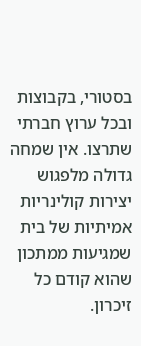בסטורי, בקבוצות ובכל ערוץ חברתי שתרצו. אין שמחה גדולה מלפגוש יצירות קולינריות אמיתיות של בית שמגיעות ממתכון שהוא קודם כל זיכרון.